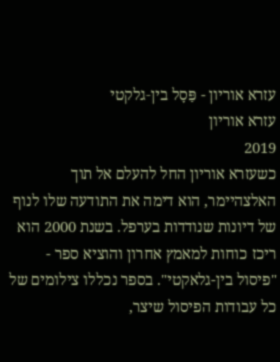עזרא אוריון - פַּסָל בין‑גלקטי
עזרא אוריון
2019
כשעזרא אוריון החל להעלם אל תוך האלצהיימר, הוא דימה את התודעה שלו לנוף של דיונות שנודדות בערפל. בשנת 2000 הוא ריכז כוחות למאמץ אחרון והוציא ספר - "פיסול בין-גלאקטי". בספר נכללו צילומים של כל עבודות הפיסול שיצר,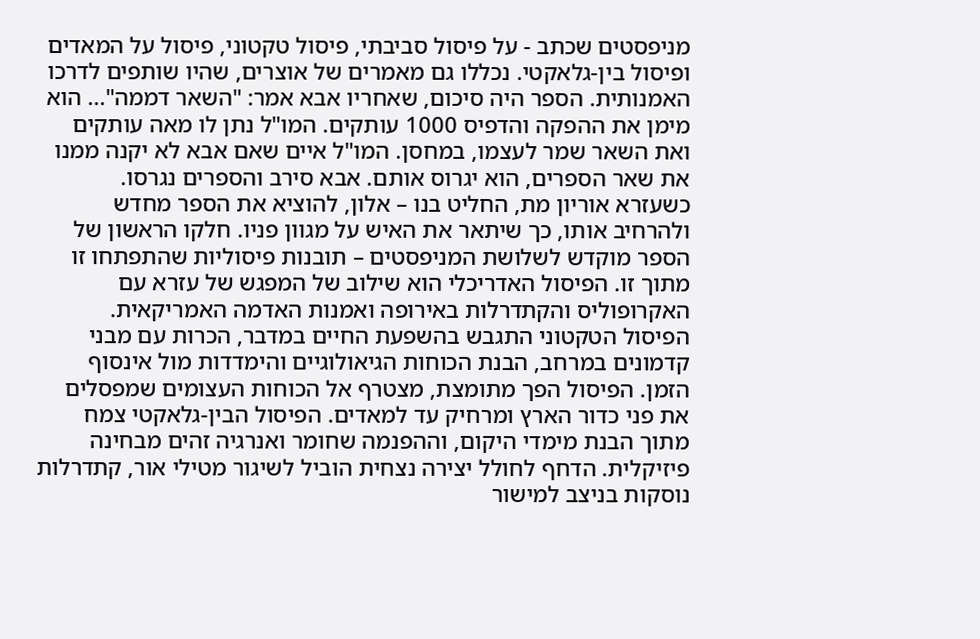מניפסטים שכתב - על פיסול סביבתי, פיסול טקטוני, פיסול על המאדים ופיסול בין-גלאקטי. נכללו גם מאמרים של אוצרים, שהיו שותפים לדרכו האמנותית. הספר היה סיכום, שאחריו אבא אמר: "השאר דממה"... הוא מימן את ההפקה והדפיס 1000 עותקים. המו"ל נתן לו מאה עותקים ואת השאר שמר לעצמו, במחסן. המו"ל איים שאם אבא לא יקנה ממנו את שאר הספרים, הוא יגרוס אותם. אבא סירב והספרים נגרסו.
כשעזרא אוריון מת, החליט בנו – אלון, להוציא את הספר מחדש ולהרחיב אותו, כך שיתאר את האיש על מגוון פניו. חלקו הראשון של הספר מוקדש לשלושת המניפסטים – תובנות פיסוליות שהתפתחו זו מתוך זו. הפיסול האדריכלי הוא שילוב של המפגש של עזרא עם האקרופוליס והקתדרלות באירופה ואמנות האדמה האמריקאית.
הפיסול הטקטוני התגבש בהשפעת החיים במדבר, הכרות עם מבני קדמונים במרחב, הבנת הכוחות הגיאולוגיים והימדדות מול אינסוף הזמן. הפיסול הפך מתומצת, מצטרף אל הכוחות העצומים שמפסלים את פני כדור הארץ ומרחיק עד למאדים. הפיסול הבין-גלאקטי צמח מתוך הבנת מימדי היקום, וההפנמה שחומר ואנרגיה זהים מבחינה פיזיקלית. הדחף לחולל יצירה נצחית הוביל לשיגור מטילי אור, קתדרלות נוסקות בניצב למישור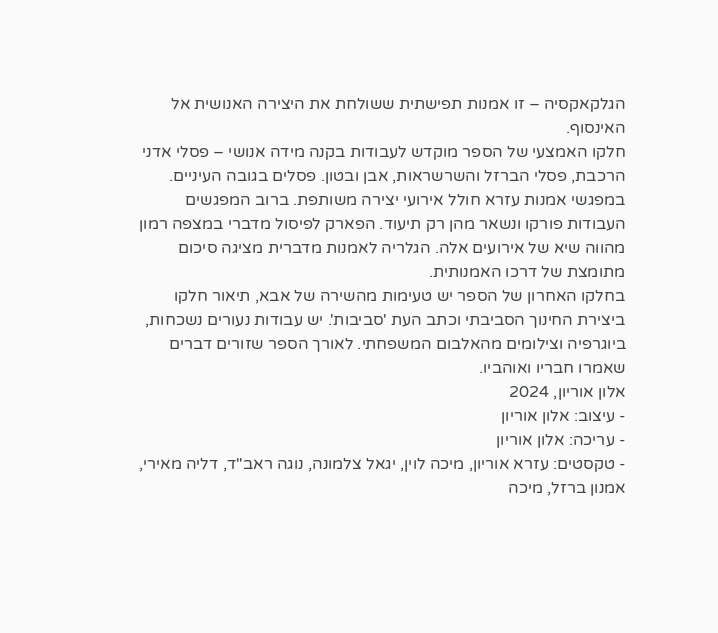הגלקאקסיה – זו אמנות תפישתית ששולחת את היצירה האנושית אל האינסוף.
חלקו האמצעי של הספר מוקדש לעבודות בקנה מידה אנושי – פסלי אדני הרכבת, פסלי הברזל והשרשראות, אבן ובטון. פסלים בגובה העיניים. במפגשי אמנות עזרא חולל אירועי יצירה משותפת. ברוב המפגשים העבודות פורקו ונשאר מהן רק תיעוד. הפארק לפיסול מדברי במצפה רמון מהווה שיא של אירועים אלה. הגלריה לאמנות מדברית מציגה סיכום מתומצת של דרכו האמנותית.
בחלקו האחרון של הספר יש טעימות מהשירה של אבא, תיאור חלקו ביצירת החינוך הסביבתי וכתב העת 'סביבות'. יש עבודות נעורים נשכחות, ביוגרפיה וצילומים מהאלבום המשפחתי. לאורך הספר שזורים דברים שאמרו חבריו ואוהביו.
אלון אוריון, 2024
- עיצוב: אלון אוריון
- עריכה: אלון אוריון
- טקסטים: עזרא אוריון, מיכה לוין, יגאל צלמונה, נוגה ראב"ד, דליה מאירי, אמנון ברזל, מיכה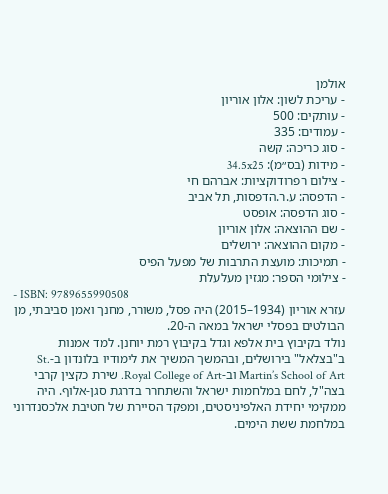אולמן
- עריכת לשון: אלון אוריון
- עותקים: 500
- עמודים: 335
- סוג כריכה: קשה
- מידות (בס״מ): 34.5x25
- צילום רפרודוקציות: אברהם חי
- הדפסה: ע.ר.הדפסות, תל אביב
- סוג הדפסה: אופסט
- שם ההוצאה: אלון אוריון
- מקום ההוצאה: ירושלים
- תמיכות: מועצת התרבות של מפעל הפיס
- צילומי הספר: מגזין מעלעלת
- ISBN: 9789655990508
עזרא אוריון (1934–2015) היה פסל, משורר, מחנך ואמן סביבתי, מן הבולטים בפסלי ישראל במאה ה-20.
נולד בקיבוץ בית אלפא וגדל בקיבוץ רמת יוחנן. למד אמנות ב"בצלאל" בירושלים, ובהמשך המשיך את לימודיו בלונדון ב-St. Martin’s School of Art וב-Royal College of Art. שירת כקצין קרבי בצה"ל, לחם במלחמות ישראל והשתחרר בדרגת סגן-אלוף. היה ממקימי יחידת האלפיניסטים, ומפקד הסיירת של חטיבת אלכסנדרוני במלחמת ששת הימים.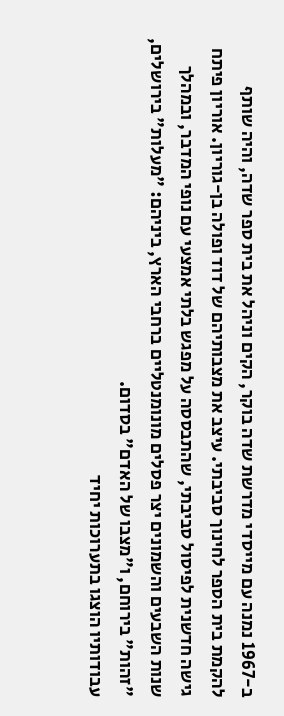ב-1967 נמנה עם מייסדי מדרשת שדה בוקר, הקים וניהל את בית ספר שדה, והיה שותף להקמת בית הספר לחינוך סביבתי. עיצב את מצבותיהם של דוד ופולה בן-גוריון. אוריון פיתח גישה חדשנית לפיסול סביבתי, שהתבססה על מפגש בלתי אמצעי עם נופי המדבר, ובמהלך שנות השבעים והשמונים יצר פסלים מונומנטליים ברחבי הארץ, ביניהם: "מעלות" בירושלים, "זהות" בירוחם, ו"מצבו של האדם" בסדום.
עבודותיו הוצגו בתערוכות יחיד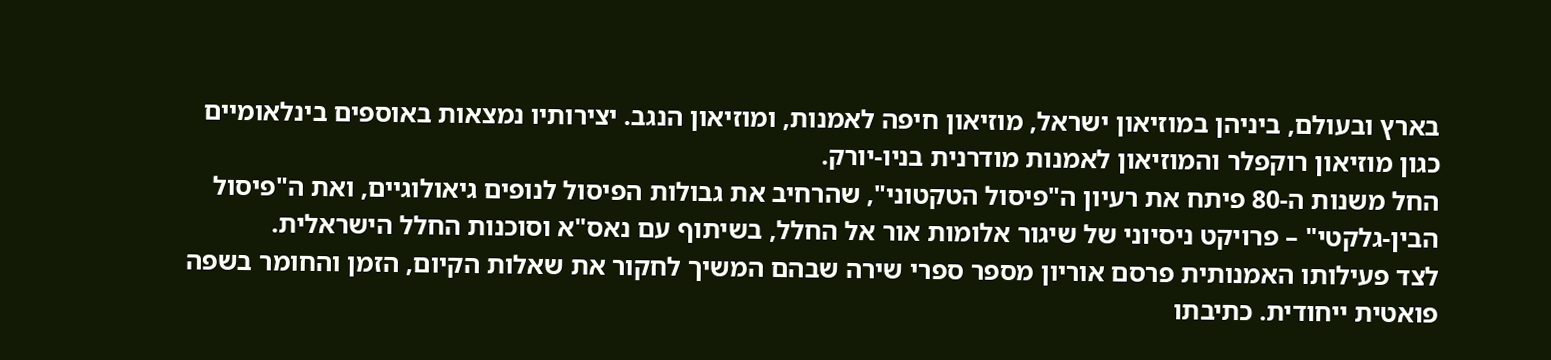בארץ ובעולם, ביניהן במוזיאון ישראל, מוזיאון חיפה לאמנות, ומוזיאון הנגב. יצירותיו נמצאות באוספים בינלאומיים כגון מוזיאון רוקפלר והמוזיאון לאמנות מודרנית בניו-יורק.
החל משנות ה-80 פיתח את רעיון ה"פיסול הטקטוני", שהרחיב את גבולות הפיסול לנופים גיאולוגיים, ואת ה"פיסול הבין-גלקטי" – פרויקט ניסיוני של שיגור אלומות אור אל החלל, בשיתוף עם נאס"א וסוכנות החלל הישראלית.
לצד פעילותו האמנותית פרסם אוריון מספר ספרי שירה שבהם המשיך לחקור את שאלות הקיום, הזמן והחומר בשפה פואטית ייחודית. כתיבתו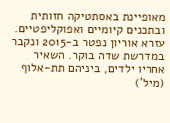מאופיינת באסתטיקה חזותית ובתכנים קיומיים ואפוקליפטיים.
עזרא אוריון נפטר ב-2015 ונקבר במדרשת שדה בוקר. השאיר אחריו ילדים, ביניהם תת-אלוף (מיל')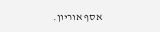אסף אוריון.